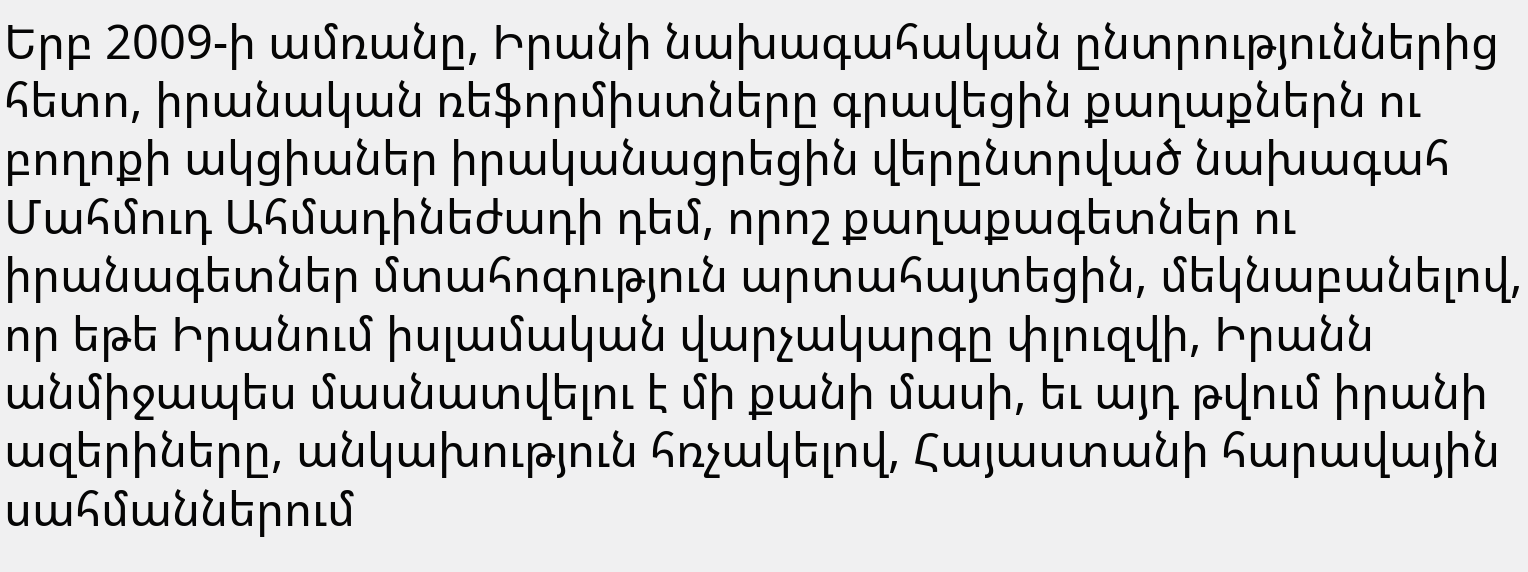Երբ 2009-ի ամռանը, Իրանի նախագահական ընտրություններից հետո, իրանական ռեֆորմիստները գրավեցին քաղաքներն ու բողոքի ակցիաներ իրականացրեցին վերընտրված նախագահ Մահմուդ Ահմադինեժադի դեմ, որոշ քաղաքագետներ ու իրանագետներ մտահոգություն արտահայտեցին, մեկնաբանելով, որ եթե Իրանում իսլամական վարչակարգը փլուզվի, Իրանն անմիջապես մասնատվելու է մի քանի մասի, եւ այդ թվում իրանի ազերիները, անկախություն հռչակելով, Հայաստանի հարավային սահմաններում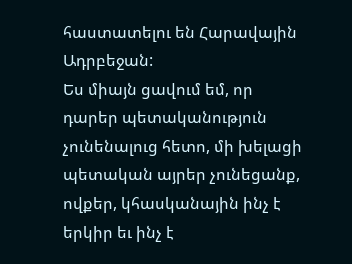հաստատելու են Հարավային Ադրբեջան:
Ես միայն ցավում եմ, որ դարեր պետականություն չունենալուց հետո, մի խելացի պետական այրեր չունեցանք, ովքեր, կհասկանային ինչ է երկիր եւ ինչ է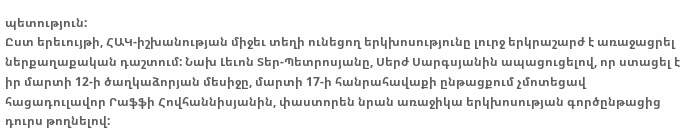պետություն:
Ըստ երեւույթի, ՀԱԿ-իշխանության միջեւ տեղի ունեցող երկխոսությունը լուրջ երկրաշարժ է առաջացրել ներքաղաքական դաշտում: Նախ Լեւոն Տեր-Պետրոսյանը, Սերժ Սարգսյանին ապացուցելով, որ ստացել է իր մարտի 12-ի ծաղկաձորյան մեսիջը, մարտի 17-ի հանրահավաքի ընթացքում չմոտեցավ հացադուլավոր Րաֆֆի Հովհաննիսյանին, փաստորեն նրան առաջիկա երկխոսության գործընթացից դուրս թողնելով: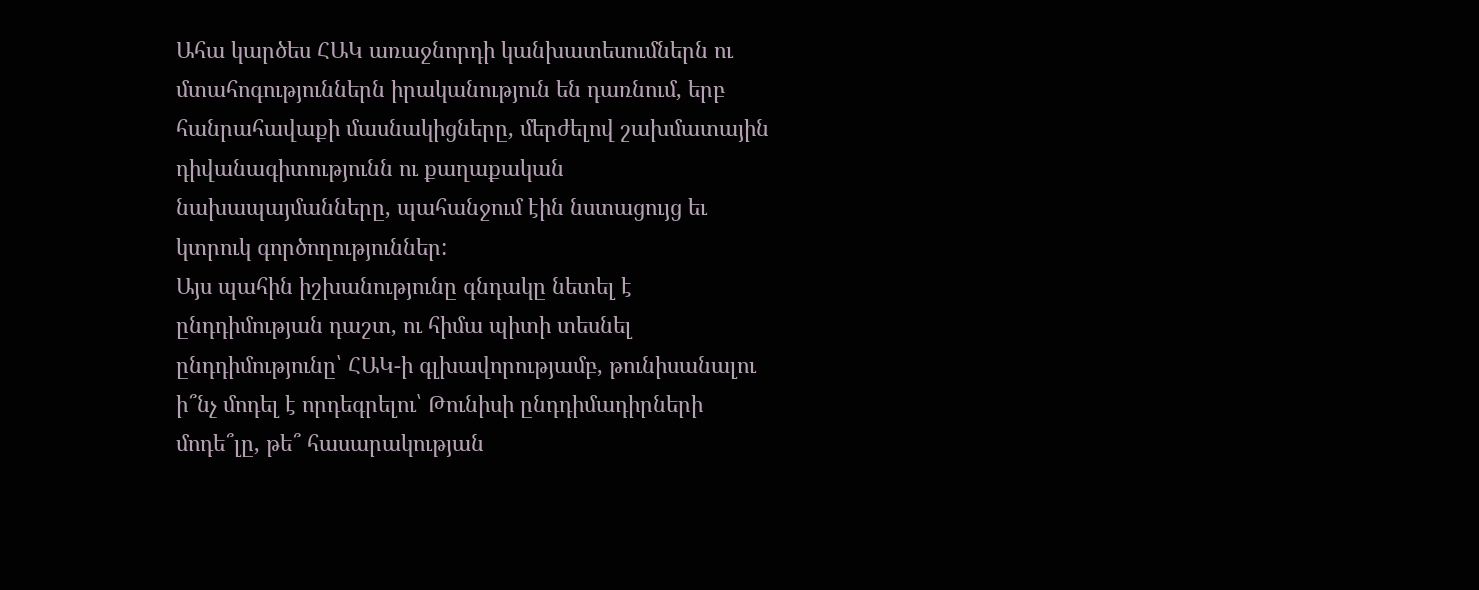Ահա կարծես ՀԱԿ առաջնորդի կանխատեսումներն ու մտահոգություններն իրականություն են դառնում, երբ հանրահավաքի մասնակիցները, մերժելով շախմատային դիվանագիտությունն ու քաղաքական նախապայմանները, պահանջում էին նստացույց եւ կտրուկ գործողություններ:
Այս պահին իշխանությունը գնդակը նետել է ընդդիմության դաշտ, ու հիմա պիտի տեսնել ընդդիմությունը՝ ՀԱԿ-ի գլխավորությամբ, թունիսանալու ի՞նչ մոդել է որդեգրելու՝ Թունիսի ընդդիմադիրների մոդե՞լը, թե՞ հասարակության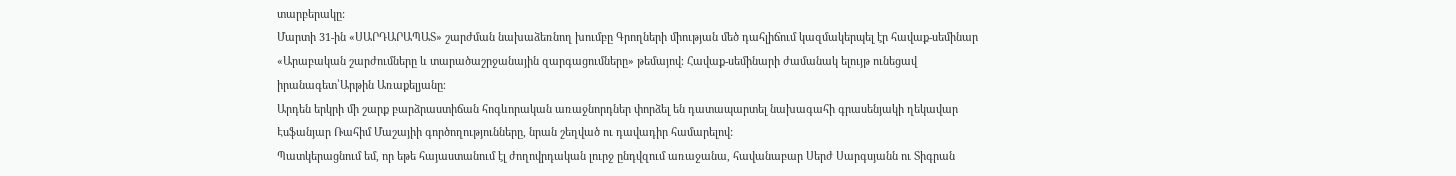տարբերակը:
Մարտի 31-ին «ՍԱՐԴԱՐԱՊԱՏ» շարժման նախաձեռնող խումբը Գրողների միության մեծ դահլիճում կազմակերպել էր հավաք-սեմինար «Արաբական շարժումները և տարածաշրջանային զարգացումները» թեմայով։ Հավաք-սեմինարի ժամանակ ելույթ ունեցավ իրանագետ՝Արթին Առաքելյանը։
Արդեն երկրի մի շարք բարձրաստիճան հոգևորական առաջնորդներ փորձել են դատապարտել նախագահի գրասենյակի ղեկավար Էսֆանյար Ռահիմ Մաշայիի գործողությունները, նրան շեղված ու դավադիր համարելով:
Պատկերացնում եմ, որ եթե հայաստանում էլ ժողովրդական լուրջ ընդվզում առաջանա, հավանաբար Սերժ Սարգսյանն ու Տիգրան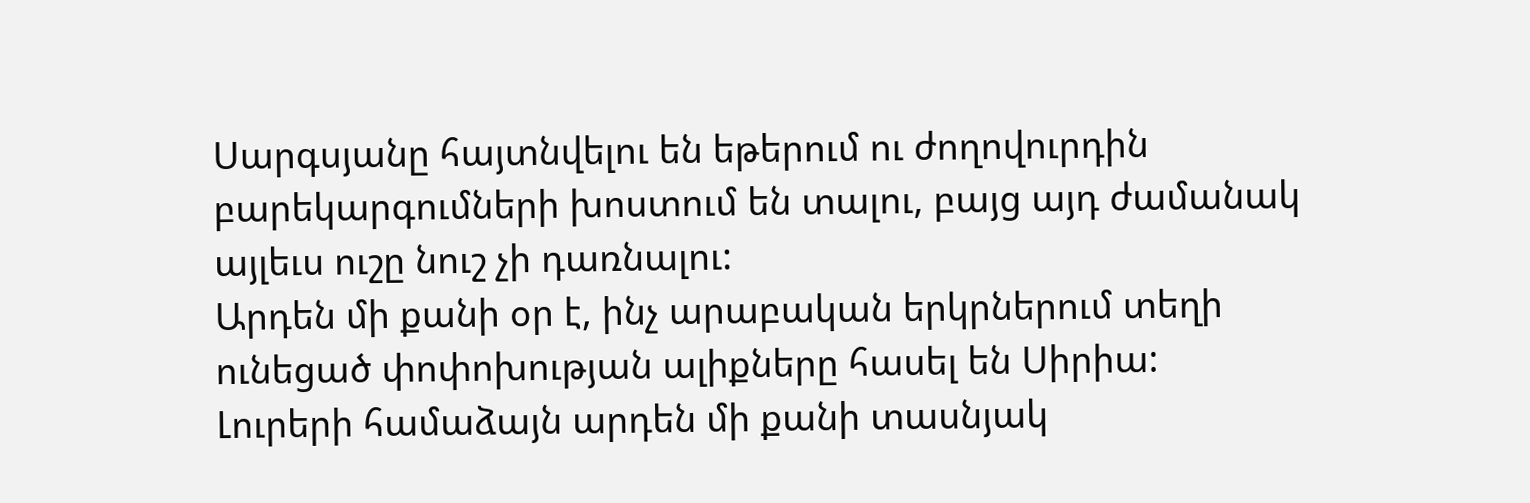Սարգսյանը հայտնվելու են եթերում ու ժողովուրդին բարեկարգումների խոստում են տալու, բայց այդ ժամանակ այլեւս ուշը նուշ չի դառնալու:
Արդեն մի քանի օր է, ինչ արաբական երկրներում տեղի ունեցած փոփոխության ալիքները հասել են Սիրիա: Լուրերի համաձայն արդեն մի քանի տասնյակ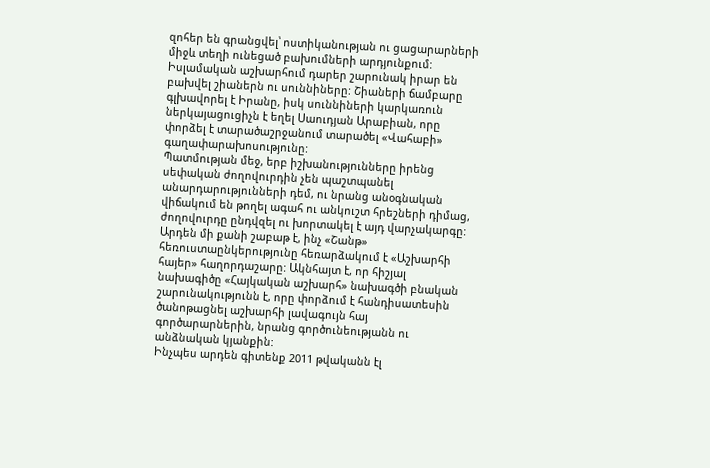զոհեր են գրանցվել՝ ոստիկանության ու ցացարարների միջև տեղի ունեցած բախումների արդյունքում:
Իսլամական աշխարհում դարեր շարունակ իրար են բախվել շիաներն ու սուննիները: Շիաների ճամբարը գլխավորել է Իրանը, իսկ սուննիների կարկառուն ներկայացուցիչն է եղել Սաուդյան Արաբիան, որը փորձել է տարածաշրջանում տարածել «Վահաբի» գաղափարախոսությունը:
Պատմության մեջ, երբ իշխանությունները իրենց սեփական ժողովուրդին չեն պաշտպանել անարդարությունների դեմ, ու նրանց անօգնական վիճակում են թողել ագահ ու անկուշտ հրեշների դիմաց, ժողովուրդը ընդվզել ու խորտակել է այդ վարչակարգը:
Արդեն մի քանի շաբաթ է, ինչ «Շանթ» հեռուստաընկերությունը հեռարձակում է «Աշխարհի հայեր» հաղորդաշարը: Ակնհայտ է, որ հիշյալ նախագիծը «Հայկական աշխարհ» նախագծի բնական շարունակությունն է, որը փորձում է հանդիսատեսին ծանոթացնել աշխարհի լավագույն հայ գործարարներին, նրանց գործունեությանն ու անձնական կյանքին:
Ինչպես արդեն գիտենք 2011 թվականն էլ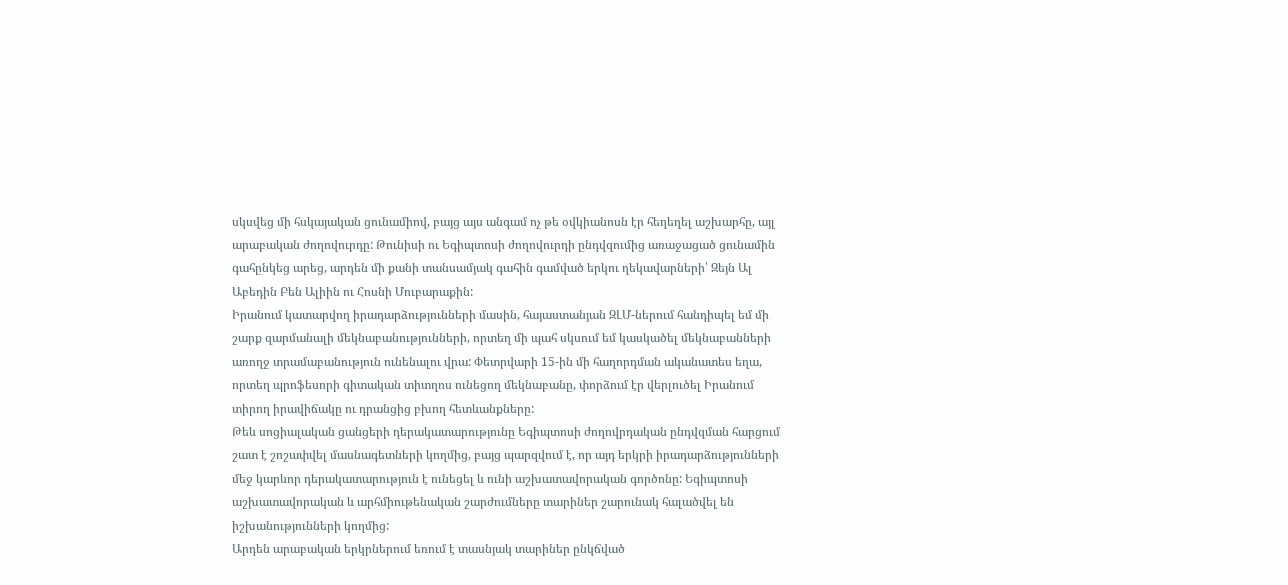սկսվեց մի հսկայական ցունամիով, բայց այս անգամ ոչ թե օվկիանոսն էր հեղեղել աշխարհը, այլ արաբական ժողովուրդը: Թունիսի ու Եգիպտոսի ժողովուրդի ընդվզումից առաջացած ցունամին գահընկեց արեց, արդեն մի քանի տանսամյակ գահին գամված երկու ղեկավարների՝ Զեյն Ալ Աբեդին Բեն Ալիին ու Հոսնի Մուբարաքին:
Իրանում կատարվող իրադարձությունների մասին, հայաստանյան ԶԼՄ-ներում հանդիպել եմ մի շարք զարմանալի մեկնաբանությունների, որտեղ մի պահ սկսում եմ կասկածել մեկնաբանների առողջ տրամաբանություն ունենալու վրա: Փետրվարի 15-ին մի հաղորդման ականատես եղա, որտեղ պրոֆեսորի գիտական տիտղոս ունեցող մեկնաբանը, փորձում էր վերլուծել Իրանում տիրող իրավիճակը ու դրանցից բխող հետևանքները:
Թեև սոցիալական ցանցերի դերակատարությունը Եգիպտոսի ժողովրդական ընդվզման հարցում շատ է շոշափվել մասնագետների կողմից, բայց պարզվում է, որ այդ երկրի իրադարձությունների մեջ կարևոր դերակատարություն է ունեցել և ունի աշխատավորական գործոնը: Եգիպտոսի աշխատավորական և արհմիութենական շարժումները տարիներ շարունակ հալածվել են իշխանությունների կողմից:
Արդեն արաբական երկրներում եռում է տասնյակ տարիներ ընկճված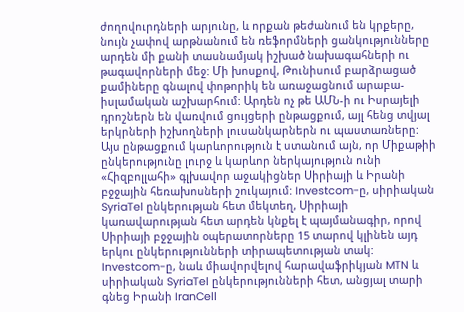ժողովուրդների արյունը, և որքան թեժանում են կրքերը, նույն չափով արթնանում են ռեֆորմների ցանկությունները արդեն մի քանի տասնամյակ իշխած նախագահների ու թագավորների մեջ: Մի խոսքով, Թունիսում բարձրացած քամիները գնալով փոթորիկ են առաջացնում արաբա-իսլամական աշխարհում: Արդեն ոչ թե ԱՄՆ-ի ու Իսրայելի դրոշներն են վառվում ցույցերի ընթացքում, այլ հենց տվյալ երկրների իշխողների լուսանկարներն ու պաստառները:
Այս ընթացքում կարևորություն է ստանում այն, որ Միքաթիի ընկերությունը լուրջ և կարևոր ներկայություն ունի «Հիզբոլլահի» գլխավոր աջակիցներ Սիրիայի և Իրանի բջջային հեռախոսների շուկայում: Investcom-ը, սիրիական SyriaTel ընկերության հետ մեկտեղ, Սիրիայի կառավարության հետ արդեն կնքել է պայմանագիր, որով Սիրիայի բջջային օպերատորները 15 տարով կլինեն այդ երկու ընկերությունների տիրապետության տակ: Investcom-ը, նաև միավորվելով հարավաֆրիկյան MTN և սիրիական SyriaTel ընկերությունների հետ, անցյալ տարի գնեց Իրանի IranCell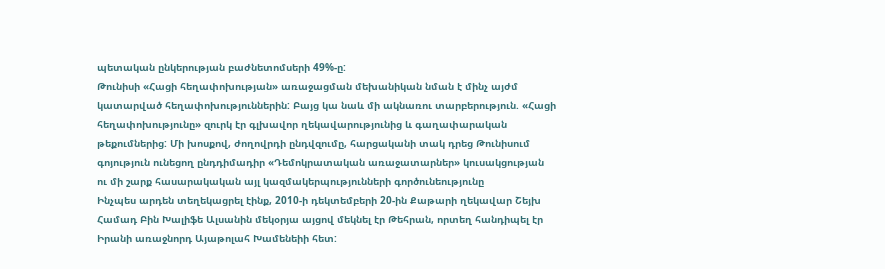պետական ընկերության բաժնետոմսերի 49%-ը:
Թունիսի «Հացի հեղափոխության» առաջացման մեխանիկան նման է մինչ այժմ կատարված հեղափոխություններին: Բայց կա նաև մի ակնառու տարբերություն. «Հացի հեղափոխությունը» զուրկ էր գլխավոր ղեկավարությունից և գաղափարական թեքումներից: Մի խոսքով, ժողովրդի ընդվզումը, հարցականի տակ դրեց Թունիսում գոյություն ունեցող ընդդիմադիր «Դեմոկրատական առաջատարներ» կուսակցության ու մի շարք հասարակական այլ կազմակերպությունների գործունեությունը
Ինչպես արդեն տեղեկացրել էինք, 2010-ի դեկտեմբերի 20-ին Քաթարի ղեկավար Շեյխ Համադ Բին Խալիֆե Ալսանին մեկօրյա այցով մեկնել էր Թեհրան, որտեղ հանդիպել էր Իրանի առաջնորդ Այաթոլահ Խամենեիի հետ: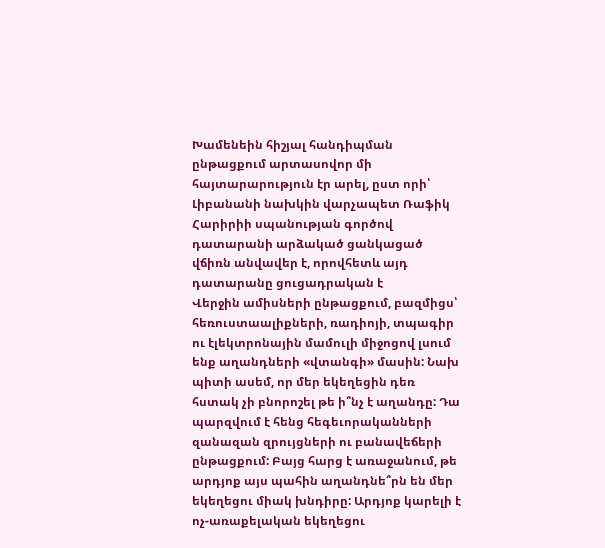Խամենեին հիշյալ հանդիպման ընթացքում արտասովոր մի հայտարարություն էր արել, ըստ որի՝ Լիբանանի նախկին վարչապետ Ռաֆիկ Հարիրիի սպանության գործով դատարանի արձակած ցանկացած վճիռն անվավեր է, որովհետև այդ դատարանը ցուցադրական է
Վերջին ամիսների ընթացքում, բազմիցս՝ հեռուստաալիքների, ռադիոյի, տպագիր ու էլեկտրոնային մամուլի միջոցով լսում ենք աղանդների «վտանգի» մասին: Նախ պիտի ասեմ, որ մեր եկեղեցին դեռ հստակ չի բնորոշել թե ի՞նչ է աղանդը: Դա պարզվում է հենց հեգեւորականների զանազան զրույցների ու բանավեճերի ընթացքում: Բայց հարց է առաջանում, թե արդյոք այս պահին աղանդնե՞րն են մեր եկեղեցու միակ խնդիրը: Արդյոք կարելի է ոչ-առաքելական եկեղեցու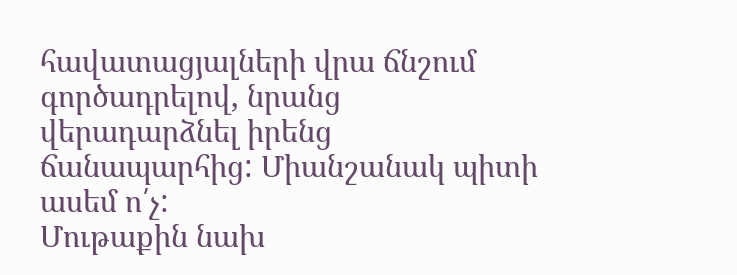հավատացյալների վրա ճնշում գործադրելով, նրանց վերադարձնել իրենց ճանապարհից: Միանշանակ պիտի ասեմ ո՛չ:
Մութաքին նախ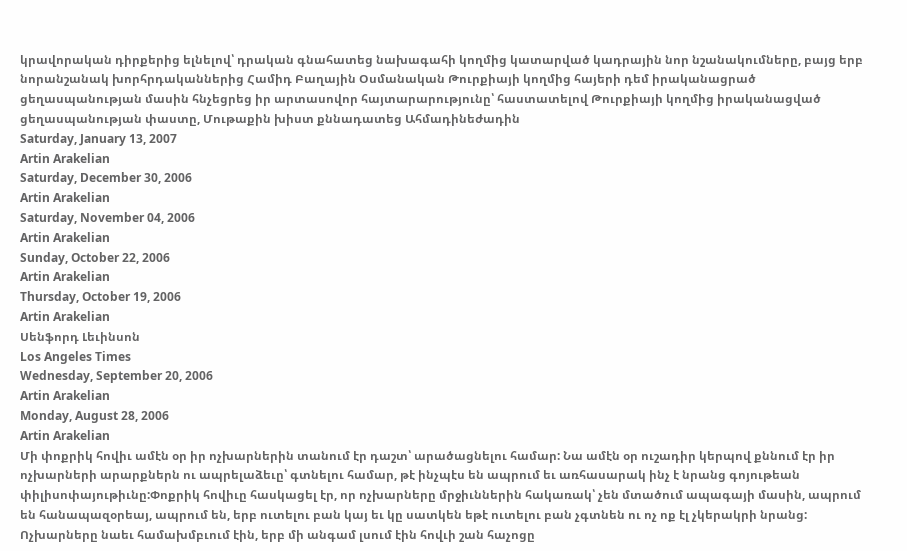կրավորական դիրքերից ելնելով՝ դրական գնահատեց նախագահի կողմից կատարված կադրային նոր նշանակումները, բայց երբ նորանշանակ խորհրդականներից Համիդ Բաղային Օսմանական Թուրքիայի կողմից հայերի դեմ իրականացրած ցեղասպանության մասին հնչեցրեց իր արտասովոր հայտարարությունը՝ հաստատելով Թուրքիայի կողմից իրականացված ցեղասպանության փաստը, Մութաքին խիստ քննադատեց Ահմադինեժադին
Saturday, January 13, 2007
Artin Arakelian
Saturday, December 30, 2006
Artin Arakelian
Saturday, November 04, 2006
Artin Arakelian
Sunday, October 22, 2006
Artin Arakelian
Thursday, October 19, 2006
Artin Arakelian
Սենֆորդ Լեւինսոն
Los Angeles Times
Wednesday, September 20, 2006
Artin Arakelian
Monday, August 28, 2006
Artin Arakelian
Մի փոքրիկ հովիւ ամէն օր իր ոչխարներին տանում էր դաշտ՝ արածացնելու համար: Նա ամէն օր ուշադիր կերպով քննում էր իր ոչխարների արարքներն ու ապրելաձեւը՝ գտնելու համար, թէ ինչպէս են ապրում եւ առհասարակ ինչ է նրանց գոյութեան փիլիսոփայութիւնը:Փոքրիկ հովիւը հասկացել էր, որ ոչխարները մրջիւններին հակառակ՝ չեն մտածում ապագայի մասին, ապրում են հանապազօրեայ, ապրում են, երբ ուտելու բան կայ եւ կը սատկեն եթէ ուտելու բան չգտնեն ու ոչ ոք էլ չկերակրի նրանց: Ոչխարները նաեւ համախմբւում էին, երբ մի անգամ լսում էին հովւի շան հաչոցը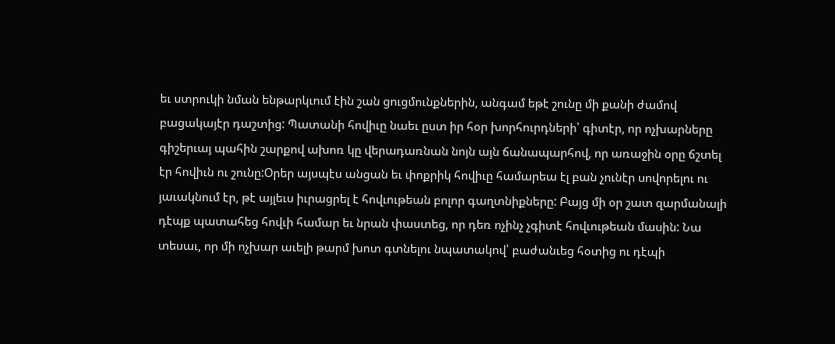եւ ստրուկի նման ենթարկւում էին շան ցուցմունքներին, անգամ եթէ շունը մի քանի ժամով բացակայէր դաշտից: Պատանի հովիւը նաեւ ըստ իր հօր խորհուրդների՝ գիտէր, որ ոչխարները գիշերւայ պահին շարքով ախոռ կը վերադառնան նոյն այն ճանապարհով, որ առաջին օրը ճշտել էր հովիւն ու շունը:Օրեր այսպէս անցան եւ փոքրիկ հովիւը համարեա էլ բան չունէր սովորելու ու յաւակնում էր, թէ այլեւս իւրացրել է հովւութեան բոլոր գաղտնիքները: Բայց մի օր շատ զարմանալի դէպք պատահեց հովւի համար եւ նրան փաստեց, որ դեռ ոչինչ չգիտէ հովւութեան մասին: Նա տեսաւ, որ մի ոչխար աւելի թարմ խոտ գտնելու նպատակով՝ բաժանւեց հօտից ու դէպի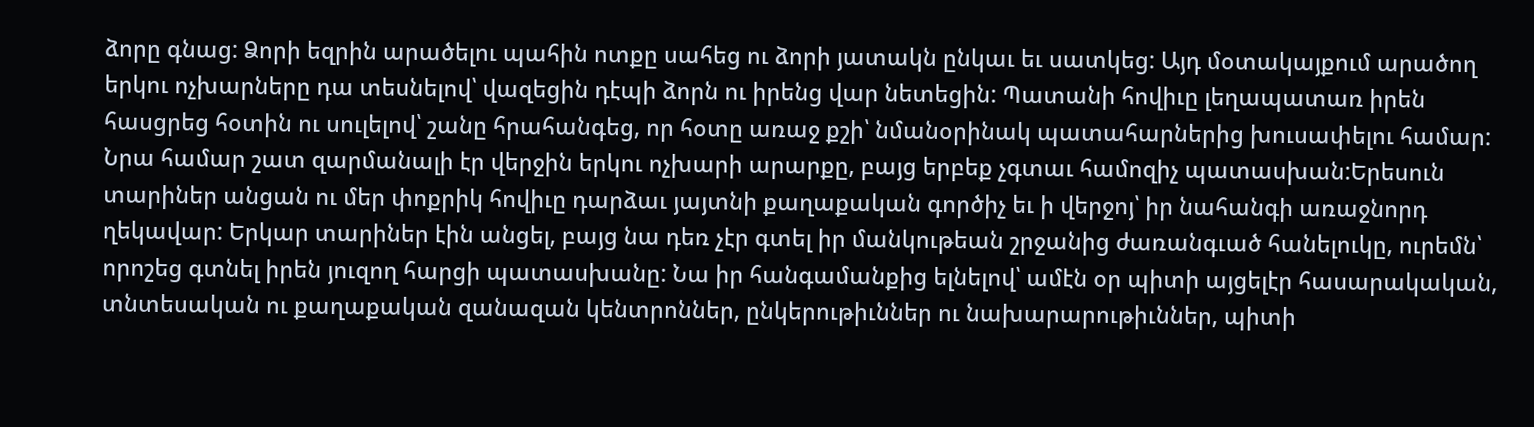ձորը գնաց: Ձորի եզրին արածելու պահին ոտքը սահեց ու ձորի յատակն ընկաւ եւ սատկեց: Այդ մօտակայքում արածող երկու ոչխարները դա տեսնելով՝ վազեցին դէպի ձորն ու իրենց վար նետեցին: Պատանի հովիւը լեղապատառ իրեն հասցրեց հօտին ու սուլելով՝ շանը հրահանգեց, որ հօտը առաջ քշի՝ նմանօրինակ պատահարներից խուսափելու համար: Նրա համար շատ զարմանալի էր վերջին երկու ոչխարի արարքը, բայց երբեք չգտաւ համոզիչ պատասխան:Երեսուն տարիներ անցան ու մեր փոքրիկ հովիւը դարձաւ յայտնի քաղաքական գործիչ եւ ի վերջոյ՝ իր նահանգի առաջնորդ ղեկավար: Երկար տարիներ էին անցել, բայց նա դեռ չէր գտել իր մանկութեան շրջանից ժառանգւած հանելուկը, ուրեմն՝ որոշեց գտնել իրեն յուզող հարցի պատասխանը: Նա իր հանգամանքից ելնելով՝ ամէն օր պիտի այցելէր հասարակական, տնտեսական ու քաղաքական զանազան կենտրոններ, ընկերութիւններ ու նախարարութիւններ, պիտի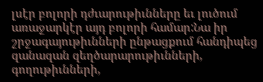լսէր բոլորի դժւարութիւնները եւ լուծում առաջարկէր այդ բոլորի համար:Նա իր շրջագայութիւնների ընթացքում հանդիպեց զանազան զեղծարարութիւնների, գողութիւնների,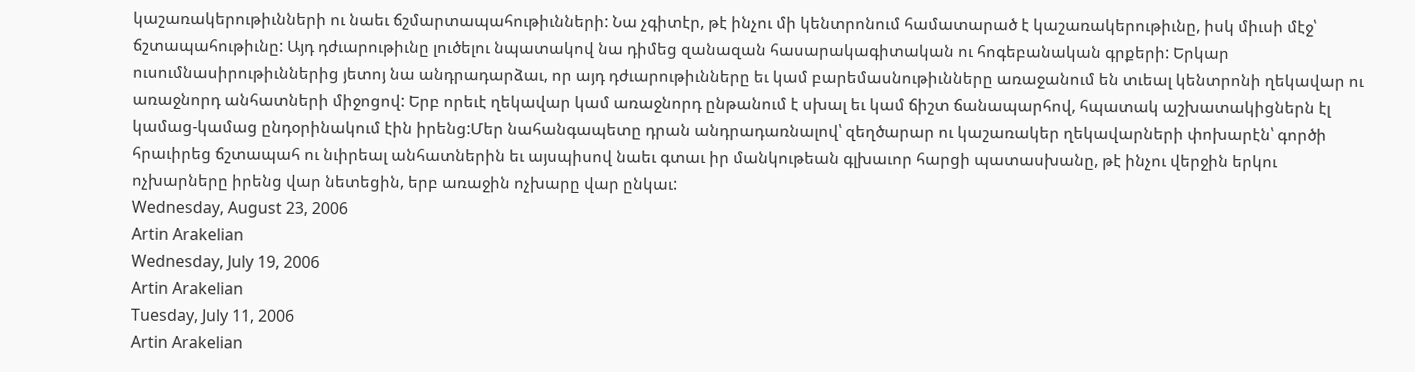կաշառակերութիւնների ու նաեւ ճշմարտապահութիւնների: Նա չգիտէր, թէ ինչու մի կենտրոնում համատարած է կաշառակերութիւնը, իսկ միւսի մէջ՝ ճշտապահութիւնը: Այդ դժւարութիւնը լուծելու նպատակով նա դիմեց զանազան հասարակագիտական ու հոգեբանական գրքերի: Երկար ուսումնասիրութիւններից յետոյ նա անդրադարձաւ, որ այդ դժւարութիւնները եւ կամ բարեմասնութիւնները առաջանում են տւեալ կենտրոնի ղեկավար ու առաջնորդ անհատների միջոցով: Երբ որեւէ ղեկավար կամ առաջնորդ ընթանում է սխալ եւ կամ ճիշտ ճանապարհով, հպատակ աշխատակիցներն էլ կամաց-կամաց ընդօրինակում էին իրենց:Մեր նահանգապետը դրան անդրադառնալով՝ զեղծարար ու կաշառակեր ղեկավարների փոխարէն՝ գործի հրաւիրեց ճշտապահ ու նւիրեալ անհատներին եւ այսպիսով նաեւ գտաւ իր մանկութեան գլխաւոր հարցի պատասխանը, թէ ինչու վերջին երկու ոչխարները իրենց վար նետեցին, երբ առաջին ոչխարը վար ընկաւ:
Wednesday, August 23, 2006
Artin Arakelian
Wednesday, July 19, 2006
Artin Arakelian
Tuesday, July 11, 2006
Artin Arakelian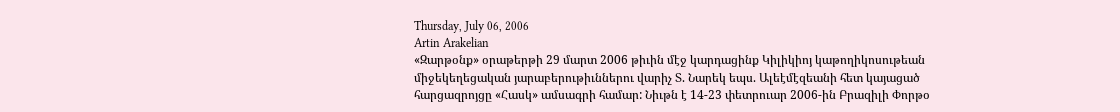Thursday, July 06, 2006
Artin Arakelian
«Զարթօնք» օրաթերթի 29 մարտ 2006 թիւին մէջ կարդացինք Կիլիկիոյ կաթողիկոսութեան միջեկեղեցական յարաբերութիւններու վարիչ Տ. Նարեկ եպս. Ալեէմէզեանի հետ կայացած հարցազրոյցը «Հասկ» ամսագրի համար: Նիւթն է 14-23 փետրուար 2006-ին Բրազիլի Փորթօ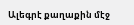Ալեգրէ քաղաքին մէջ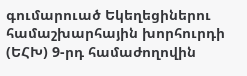գումարուած Եկեղեցիներու համաշխարհային խորհուրդի (ԵՀԽ) 9-րդ համաժողովին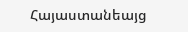Հայաստանեայց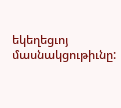եկեղեցւոյ մասնակցութիւնը: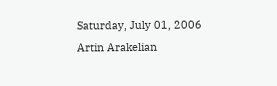Saturday, July 01, 2006
Artin Arakelian